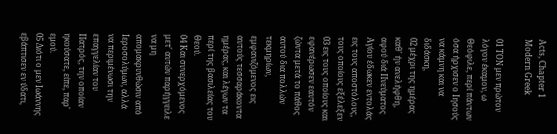Acts, Chapter 1 Modern Greek

01 ΤΟΝ μεν πρώτον λόγον έκαμον, ω Θεόφιλε, περί πάντων όσα ήρχισεν ο Ιησούς να κάμνη και να διδάσκη,
02 μέχρι της ημέρας καθ' ήν ανελήφθη, αφού διά Πνεύματος Αγίου έδωκεν εντολάς εις τους αποστόλους, τους οποίους εξέλεξεν
03 εις τους οποίους και εφανέρωσεν εαυτόν ζώντα μετά το πάθος αυτού δια πολλών τεκμηρίων, εμφανιζόμενος εις αυτούς τεσσαράκοντα ημέρας, και λέγων τα περί της βασιλείας του Θεού.
04 Και συνερχόμενος μετ' αυτών παρήγγειλε να μη απομακρυνθώσιν από Ιεροσολύμων, αλλά να περιμένωσι την επαγγελίαν του Πατρός, την οποίαν ηκούσατε, είπε, παρ' εμού.
05 Διότι ο μεν Ιωάννης εβάπτισεν εν ύδατι,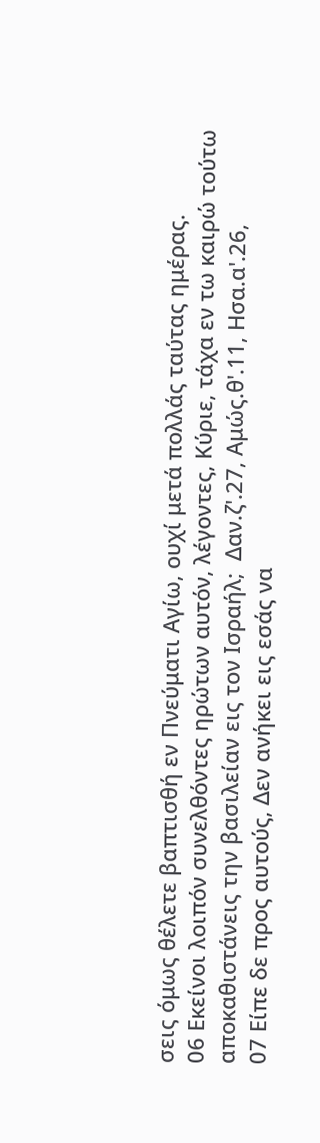σεις όμως θέλετε βαπτισθή εν Πνεύματι Αγίω, ουχί μετά πολλάς ταύτας ημέρας.
06 Εκείνοι λοιπόν συνελθόντες ηρώτων αυτόν, λέγοντες, Κύριε, τάχα εν τω καιρώ τούτω αποκαθιστάνεις την βασιλείαν εις τον Ισραήλ;  Δαν.ζ'.27, Αμώς.θ'.11, Ησα.α'.26,
07 Είπε δε προς αυτούς, Δεν ανήκει εις εσάς να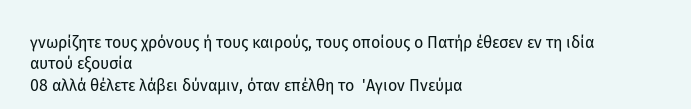γνωρίζητε τους χρόνους ή τους καιρούς, τους οποίους ο Πατήρ έθεσεν εν τη ιδία αυτού εξουσία
08 αλλά θέλετε λάβει δύναμιν, όταν επέλθη το  'Αγιον Πνεύμα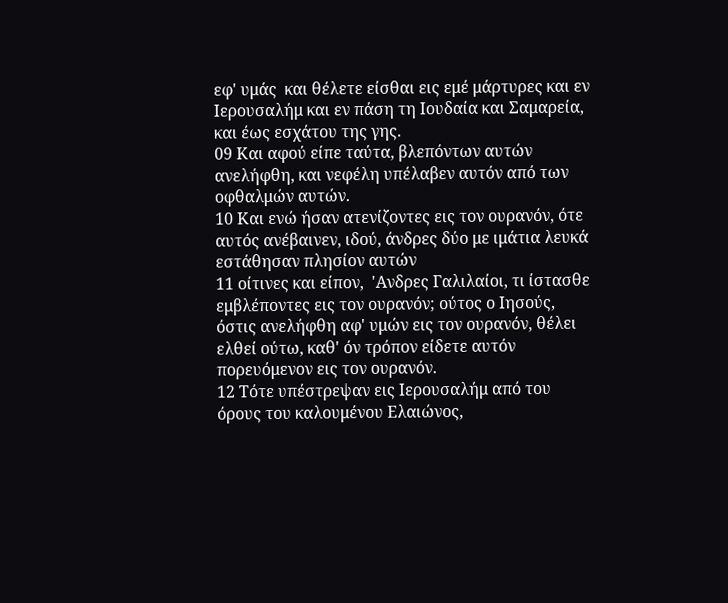εφ' υμάς  και θέλετε είσθαι εις εμέ μάρτυρες και εν Ιερουσαλήμ και εν πάση τη Ιουδαία και Σαμαρεία, και έως εσχάτου της γης.
09 Και αφού είπε ταύτα, βλεπόντων αυτών ανελήφθη, και νεφέλη υπέλαβεν αυτόν από των οφθαλμών αυτών.
10 Και ενώ ήσαν ατενίζοντες εις τον ουρανόν, ότε αυτός ανέβαινεν, ιδού, άνδρες δύο με ιμάτια λευκά εστάθησαν πλησίον αυτών
11 οίτινες και είπον,  'Ανδρες Γαλιλαίοι, τι ίστασθε εμβλέποντες εις τον ουρανόν; ούτος ο Ιησούς, όστις ανελήφθη αφ' υμών εις τον ουρανόν, θέλει ελθεί ούτω, καθ' όν τρόπον είδετε αυτόν πορευόμενον εις τον ουρανόν.
12 Τότε υπέστρεψαν εις Ιερουσαλήμ από του όρους του καλουμένου Ελαιώνος,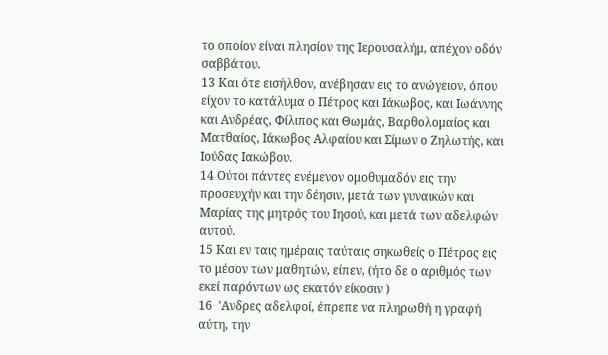το οποίον είναι πλησίον της Ιερουσαλήμ, απέχον οδόν σαββάτου.
13 Και ότε εισήλθον, ανέβησαν εις το ανώγειον, όπου είχον το κατάλυμα ο Πέτρος και Ιάκωβος, και Ιωάννης και Ανδρέας, Φίλιπος και Θωμάς, Βαρθολομαίος και Ματθαίος, Ιάκωβος Αλφαίου και Σίμων ο Ζηλωτής, και Ιούδας Ιακώβου.
14 Ούτοι πάντες ενέμενον ομοθυμαδόν εις την προσευχήν και την δέησιν, μετά των γυναικών και Μαρίας της μητρός του Ιησού, και μετά των αδελφών αυτού.
15 Και εν ταις ημέραις ταύταις σηκωθείς ο Πέτρος εις το μέσον των μαθητών, είπεν, (ήτο δε ο αριθμός των εκεί παρόντων ως εκατόν είκοσιν )
16  'Ανδρες αδελφοί, έπρεπε να πληρωθή η γραφή αύτη, την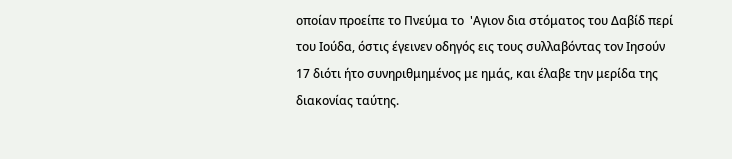οποίαν προείπε το Πνεύμα το  'Αγιον δια στόματος του Δαβίδ περί του Ιούδα, όστις έγεινεν οδηγός εις τους συλλαβόντας τον Ιησούν
17 διότι ήτο συνηριθμημένος με ημάς, και έλαβε την μερίδα της διακονίας ταύτης.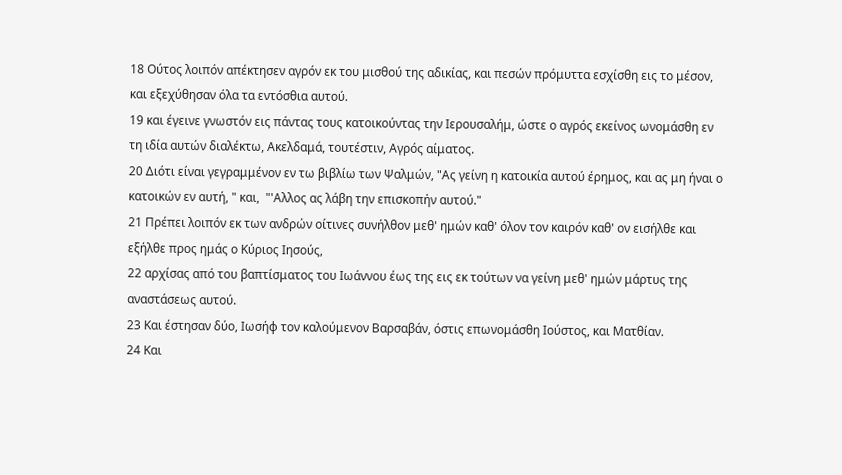18 Ούτος λοιπόν απέκτησεν αγρόν εκ του μισθού της αδικίας, και πεσών πρόμυττα εσχίσθη εις το μέσον, και εξεχύθησαν όλα τα εντόσθια αυτού.
19 και έγεινε γνωστόν εις πάντας τους κατοικούντας την Ιερουσαλήμ, ώστε ο αγρός εκείνος ωνομάσθη εν τη ιδία αυτών διαλέκτω, Ακελδαμά, τουτέστιν, Αγρός αίματος.
20 Διότι είναι γεγραμμένον εν τω βιβλίω των Ψαλμών, "Ας γείνη η κατοικία αυτού έρημος, και ας μη ήναι ο κατοικών εν αυτή, " και,  "'Αλλος ας λάβη την επισκοπήν αυτού."
21 Πρέπει λοιπόν εκ των ανδρών οίτινες συνήλθον μεθ' ημών καθ' όλον τον καιρόν καθ' ον εισήλθε και εξήλθε προς ημάς ο Κύριος Ιησούς,
22 αρχίσας από του βαπτίσματος του Ιωάννου έως της εις εκ τούτων να γείνη μεθ' ημών μάρτυς της αναστάσεως αυτού.
23 Και έστησαν δύο, Ιωσήφ τον καλούμενον Βαρσαβάν, όστις επωνομάσθη Ιούστος, και Ματθίαν.
24 Και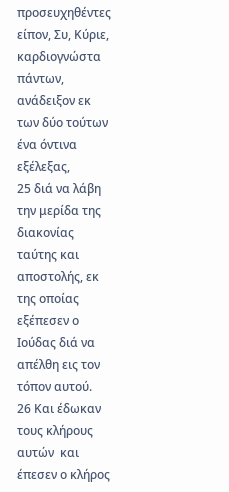προσευχηθέντες είπον, Συ, Κύριε, καρδιογνώστα πάντων, ανάδειξον εκ των δύο τούτων ένα όντινα εξέλεξας,
25 διά να λάβη την μερίδα της διακονίας ταύτης και αποστολής, εκ της οποίας εξέπεσεν ο Ιούδας διά να απέλθη εις τον τόπον αυτού.
26 Και έδωκαν τους κλήρους αυτών  και έπεσεν ο κλήρος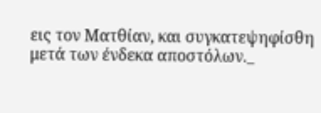εις τον Ματθίαν, και συγκατεψηφίσθη μετά των ένδεκα αποστόλων._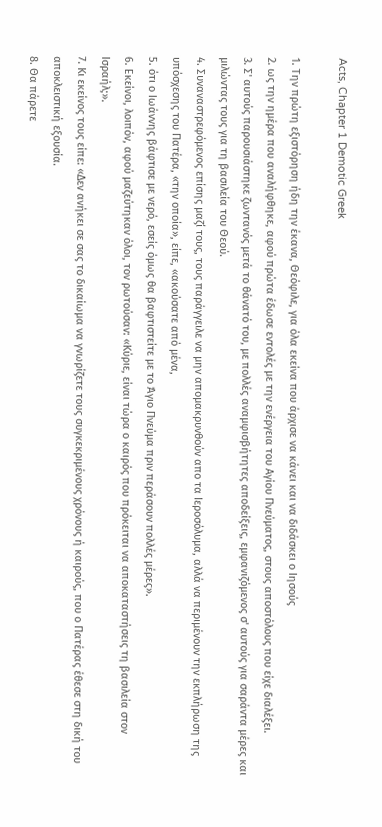Acts, Chapter 1 Demotic Greek

1. Την πρώτη εξιστόρηση ήδη την έκανα, Θεόφιλε, για όλα εκείνα που άρχισε να κάνει και να διδάσκει ο Ιησούς
2. ως την ημέρα που αναλήφθηκε, αφού πρώτα έδωσε εντολές με την ενέργεια του Αγίου Πνεύματος, στους αποστόλους που είχε διαλέξει.
3. Σ' αυτούς παρουσιάστηκε ζωντανός μετά το θάνατό του, με πολλές αναμφισβήτητες αποδείξεις, εμφανιζόμενος σ' αυτούς για σαράντα μέρες και μιλώντας τους για τη βασιλεία του Θεού.
4. Συναναστρεφόμενος επίσης μαζί τους, τους παράγγειλε να μην απομακρυνθούν απο τα Ιεροσόλυμα, αλλά να περιμένουν την εκπλήρωση της υπόσχεσης του Πατέρα, «την οποία», είπε, «ακούσατε από μένα,
5. ότι ο Ιωάννης βάφτισε με νερό, εσείς όμως θα βαφτιστείτε με το Άγιο Πνεύμα πριν περάσουν πολλές μέρες».
6. Εκείνοι, λοιπόν, αφού μαζεύτηκαν όλοι, τον ρωτούσαν: «Κύριε, είναι τώρα ο καιρός που πρόκειται να αποκαταστήσεις τη βασιλεία στον Ισραήλ;».
7. Κι εκείνος τους είπε: «Δεν ανήκει σε σας το δικαίωμα να γνωρίζετε τους συγκεκριμένους χρόνους ή καιρούς, που ο Πατέρας έθεσε στη δική του αποκλειστική εξουσία.
8. Θα πάρετε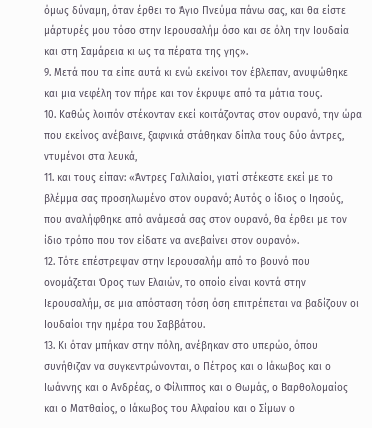όμως δύναμη, όταν έρθει το Άγιο Πνεύμα πάνω σας, και θα είστε μάρτυρές μου τόσο στην Ιερουσαλήμ όσο και σε όλη την Ιουδαία και στη Σαμάρεια κι ως τα πέρατα της γης».
9. Μετά που τα είπε αυτά κι ενώ εκείνοι τον έβλεπαν, ανυψώθηκε και μια νεφέλη τον πήρε και τον έκρυψε από τα μάτια τους.
10. Καθώς λοιπόν στέκονταν εκεί κοιτάζοντας στον ουρανό, την ώρα που εκείνος ανέβαινε, ξαφνικά στάθηκαν δίπλα τους δύο άντρες, ντυμένοι στα λευκά,
11. και τους είπαν: «Άντρες Γαλιλαίοι, γιατί στέκεστε εκεί με το βλέμμα σας προσηλωμένο στον ουρανό; Αυτός ο ίδιος ο Ιησούς, που αναλήφθηκε από ανάμεσά σας στον ουρανό, θα έρθει με τον ίδιο τρόπο που τον είδατε να ανεβαίνει στον ουρανό».
12. Τότε επέστρεψαν στην Ιερουσαλήμ από το βουνό που ονομάζεται Όρος των Ελαιών, το οποίο είναι κοντά στην Ιερουσαλήμ, σε μια απόσταση τόση όση επιτρέπεται να βαδίζουν οι Ιουδαίοι την ημέρα του Σαββάτου.
13. Κι όταν μπήκαν στην πόλη, ανέβηκαν στο υπερώο, όπου συνήθιζαν να συγκεντρώνονται, ο Πέτρος και ο Ιάκωβος και ο Ιωάννης και ο Ανδρέας, ο Φίλιππος και ο Θωμάς, ο Βαρθολομαίος και ο Ματθαίος, ο Ιάκωβος του Αλφαίου και ο Σίμων ο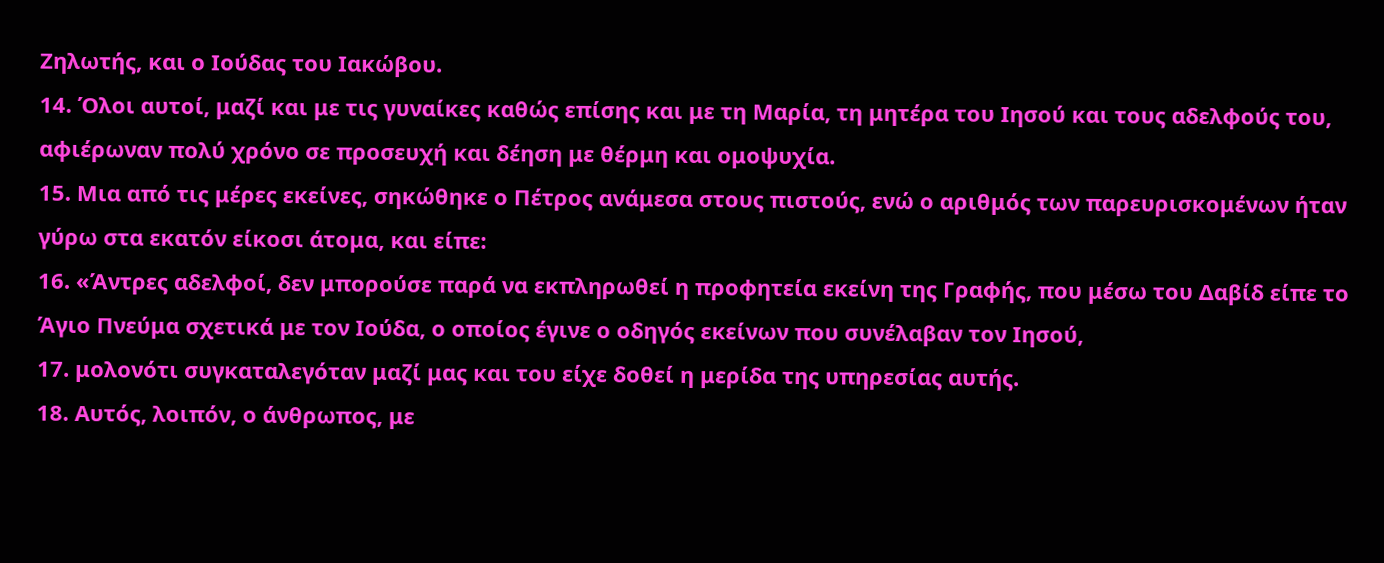Ζηλωτής, και ο Ιούδας του Ιακώβου.
14. Όλοι αυτοί, μαζί και με τις γυναίκες καθώς επίσης και με τη Μαρία, τη μητέρα του Ιησού και τους αδελφούς του, αφιέρωναν πολύ χρόνο σε προσευχή και δέηση με θέρμη και ομοψυχία.
15. Μια από τις μέρες εκείνες, σηκώθηκε ο Πέτρος ανάμεσα στους πιστούς, ενώ ο αριθμός των παρευρισκομένων ήταν γύρω στα εκατόν είκοσι άτομα, και είπε:
16. «Άντρες αδελφοί, δεν μπορούσε παρά να εκπληρωθεί η προφητεία εκείνη της Γραφής, που μέσω του Δαβίδ είπε το Άγιο Πνεύμα σχετικά με τον Ιούδα, ο οποίος έγινε ο οδηγός εκείνων που συνέλαβαν τον Ιησού,
17. μολονότι συγκαταλεγόταν μαζί μας και του είχε δοθεί η μερίδα της υπηρεσίας αυτής.
18. Αυτός, λοιπόν, ο άνθρωπος, με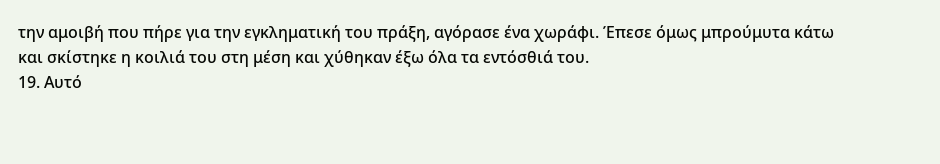την αμοιβή που πήρε για την εγκληματική του πράξη, αγόρασε ένα χωράφι. Έπεσε όμως μπρούμυτα κάτω και σκίστηκε η κοιλιά του στη μέση και χύθηκαν έξω όλα τα εντόσθιά του.
19. Αυτό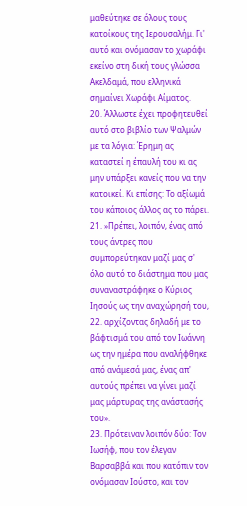μαθεύτηκε σε όλους τους κατοίκους της Ιερουσαλήμ. Γι' αυτό και ονόμασαν το χωράφι εκείνο στη δική τους γλώσσα Ακελδαμά, που ελληνικά σημαίνει Χωράφι Αίματος.
20. Άλλωστε έχει προφητευθεί αυτό στο βιβλίο των Ψαλμών με τα λόγια: Έρημη ας καταστεί η έπαυλή του κι ας μην υπάρξει κανείς που να την κατοικεί. Κι επίσης: Το αξίωμά του κάποιος άλλος ας το πάρει.
21. »Πρέπει, λοιπόν, ένας από τους άντρες που συμπορεύτηκαν μαζί μας σ' όλο αυτό το διάστημα που μας συναναστράφηκε ο Κύριος Ιησούς ως την αναχώρησή του,
22. αρχίζοντας δηλαδή με το βάφτισμά του από τον Ιωάννη ως την ημέρα που αναλήφθηκε από ανάμεσά μας, ένας απ' αυτούς πρέπει να γίνει μαζί μας μάρτυρας της ανάστασής του».
23. Πρότειναν λοιπόν δύο: Τον Ιωσήφ, που τον έλεγαν Βαρσαββά και που κατόπιν τον ονόμασαν Ιούστο, και τον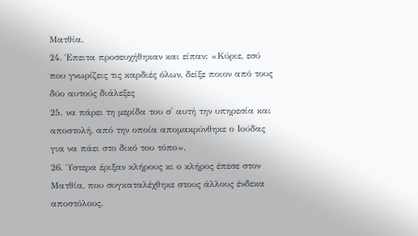Ματθία.
24. Έπειτα προσευχήθηκαν και είπαν: «Κύριε, εσύ που γνωρίζεις τις καρδιές όλων, δείξε ποιον από τους δύο αυτούς διάλεξες
25. να πάρει τη μερίδα του σ' αυτή την υπηρεσία και αποστολή, από την οποία απομακρύνθηκε ο Ιούδας για να πάει στο δικό του τόπο».
26. Ύστερα έριξαν κλήρους κι ο κλήρος έπεσε στον Ματθία, που συγκαταλέχθηκε στους άλλους ένδεκα αποστόλους.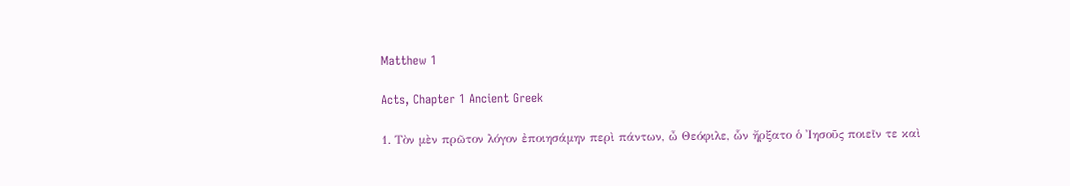Matthew 1

Acts, Chapter 1 Ancient Greek

1. Τὸν μὲν πρῶτον λόγον ἐποιησάμην περὶ πάντων, ὦ Θεόφιλε, ὧν ἤρξατο ὁ Ἰησοῦς ποιεῖν τε καὶ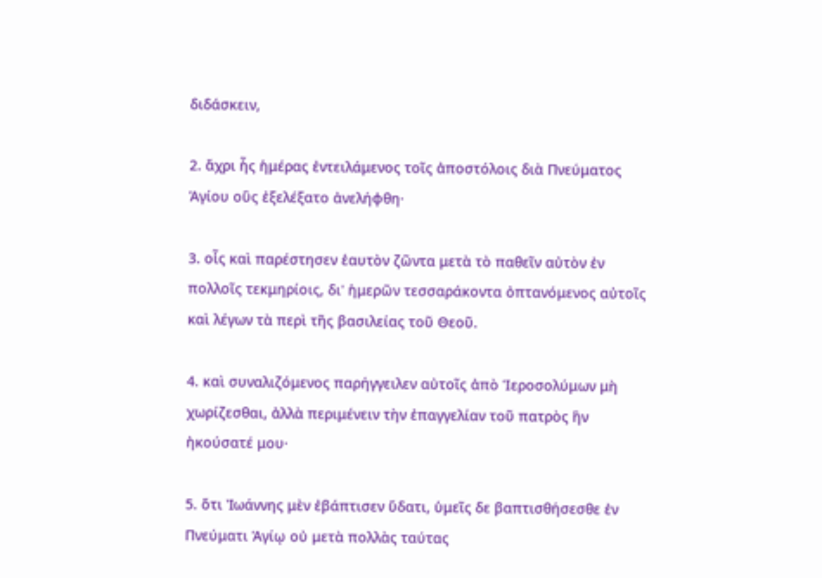διδάσκειν,

2. ἄχρι ἧς ἡμέρας ἐντειλάμενος τοῖς ἀποστόλοις διὰ Πνεύματος Ἁγίου οὓς ἐξελέξατο ἀνελήφθη·

3. οἷς καὶ παρέστησεν ἑαυτὸν ζῶντα μετὰ τὸ παθεῖν αὐτὸν ἐν πολλοῖς τεκμηρίοις, δι' ἡμερῶν τεσσαράκοντα ὀπτανόμενος αὐτοῖς καὶ λέγων τὰ περὶ τῆς βασιλείας τοῦ Θεοῦ.

4. καὶ συναλιζόμενος παρήγγειλεν αὐτοῖς ἀπὸ Ἱεροσολύμων μὴ χωρίζεσθαι, ἀλλὰ περιμένειν τὴν ἐπαγγελίαν τοῦ πατρὸς ἣν ἠκούσατέ μου·

5. ὅτι Ἰωάννης μὲν ἐβάπτισεν ὕδατι, ὑμεῖς δε βαπτισθήσεσθε ἐν Πνεύματι Ἁγίῳ οὐ μετὰ πολλὰς ταύτας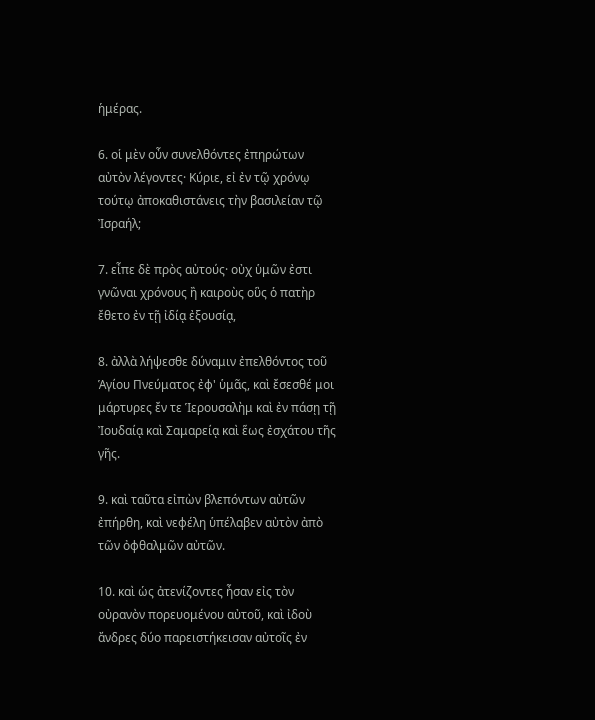ἡμέρας.

6. οἱ μὲν οὖν συνελθόντες ἐπηρώτων αὐτὸν λέγοντες· Κύριε, εἰ ἐν τῷ χρόνῳ τούτῳ ἀποκαθιστάνεις τὴν βασιλείαν τῷ Ἰσραήλ;

7. εἶπε δὲ πρὸς αὐτούς· οὐχ ὑμῶν ἐστι γνῶναι χρόνους ἢ καιροὺς οὓς ὁ πατὴρ ἔθετο ἐν τῇ ἰδίᾳ ἐξουσίᾳ,

8. ἀλλὰ λήψεσθε δύναμιν ἐπελθόντος τοῦ Ἁγίου Πνεύματος ἐφ' ὑμᾶς, καὶ ἔσεσθέ μοι μάρτυρες ἔν τε Ἱερουσαλὴμ καὶ ἐν πάσῃ τῇ Ἰουδαίᾳ καὶ Σαμαρείᾳ καὶ ἕως ἐσχάτου τῆς γῆς.

9. καὶ ταῦτα εἰπὼν βλεπόντων αὐτῶν ἐπήρθη, καὶ νεφέλη ὑπέλαβεν αὐτὸν ἀπὸ τῶν ὀφθαλμῶν αὐτῶν.

10. καὶ ὡς ἀτενίζοντες ἦσαν εἰς τὸν οὐρανὸν πορευομένου αὐτοῦ, καὶ ἰδοὺ ἄνδρες δύο παρειστήκεισαν αὐτοῖς ἐν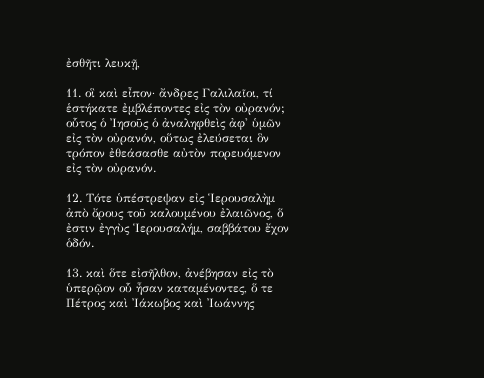ἐσθῆτι λευκῇ,

11. οἳ καὶ εἶπον· ἄνδρες Γαλιλαῖοι, τί ἑστήκατε ἐμβλέποντες εἰς τὸν οὐρανόν; οὗτος ὁ Ἰησοῦς ὁ ἀναληφθεὶς ἀφ' ὑμῶν εἰς τὸν οὐρανόν, οὕτως ἐλεύσεται ὃν τρόπον ἐθεάσασθε αὐτὸν πορευόμενον εἰς τὸν οὐρανόν.

12. Τότε ὑπέστρεψαν εἰς Ἱερουσαλὴμ ἀπὸ ὄρους τοῦ καλουμένου ἐλαιῶνος, ὅ ἐστιν ἐγγὺς Ἱερουσαλήμ, σαββάτου ἔχον ὁδόν.

13. καὶ ὅτε εἰσῆλθον, ἀνέβησαν εἰς τὸ ὑπερῷον οὗ ἦσαν καταμένοντες, ὅ τε Πέτρος καὶ Ἰάκωβος καὶ Ἰωάννης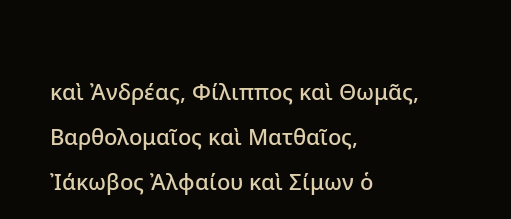καὶ Ἀνδρέας, Φίλιππος καὶ Θωμᾶς, Βαρθολομαῖος καὶ Ματθαῖος, Ἰάκωβος Ἀλφαίου καὶ Σίμων ὁ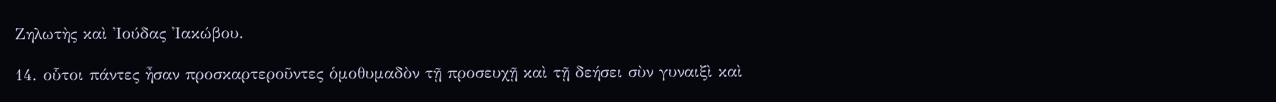Ζηλωτὴς καὶ Ἰούδας Ἰακώβου.

14. οὗτοι πάντες ἦσαν προσκαρτεροῦντες ὁμοθυμαδὸν τῇ προσευχῇ καὶ τῇ δεήσει σὺν γυναιξὶ καὶ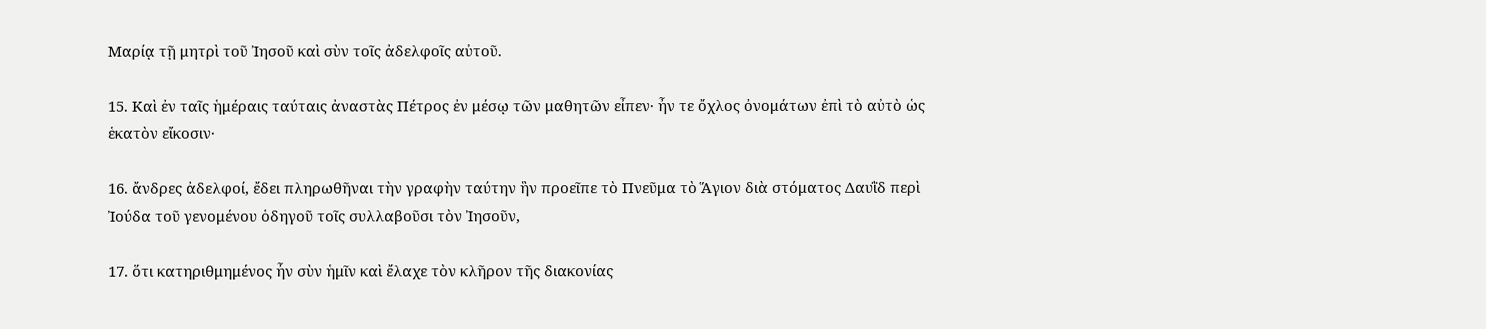Μαρίᾳ τῇ μητρὶ τοῦ Ἰησοῦ καὶ σὺν τοῖς ἀδελφοῖς αὐτοῦ.

15. Καὶ ἐν ταῖς ἡμέραις ταύταις ἀναστὰς Πέτρος ἐν μέσῳ τῶν μαθητῶν εἶπεν· ἦν τε ὄχλος ὀνομάτων ἐπὶ τὸ αὐτὸ ὡς ἑκατὸν εἴκοσιν·

16. ἄνδρες ἀδελφοί, ἔδει πληρωθῆναι τὴν γραφὴν ταύτην ἣν προεῖπε τὸ Πνεῦμα τὸ Ἅγιον διὰ στόματος Δαυῒδ περὶ Ἰούδα τοῦ γενομένου ὁδηγοῦ τοῖς συλλαβοῦσι τὸν Ἰησοῦν,

17. ὅτι κατηριθμημένος ἦν σὺν ἡμῖν καὶ ἔλαχε τὸν κλῆρον τῆς διακονίας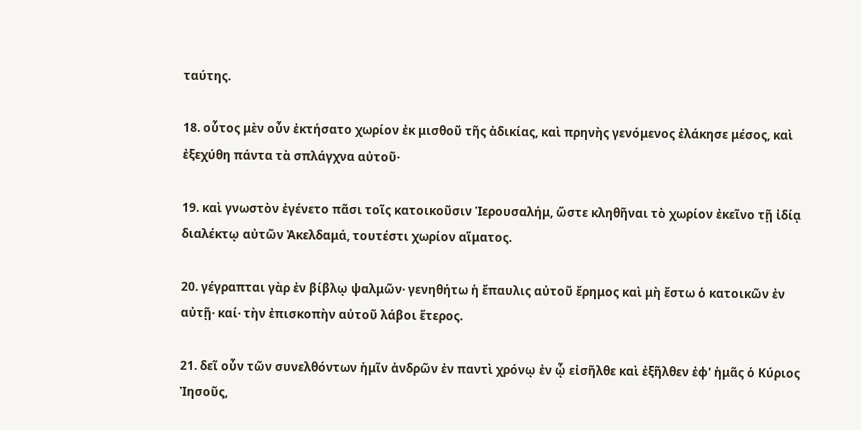ταύτης.

18. οὗτος μὲν οὖν ἐκτήσατο χωρίον ἐκ μισθοῦ τῆς ἀδικίας, καὶ πρηνὴς γενόμενος ἐλάκησε μέσος, καὶ ἐξεχύθη πάντα τὰ σπλάγχνα αὐτοῦ·

19. καὶ γνωστὸν ἐγένετο πᾶσι τοῖς κατοικοῦσιν Ἱερουσαλήμ, ὥστε κληθῆναι τὸ χωρίον ἐκεῖνο τῇ ἰδίᾳ διαλέκτῳ αὐτῶν Ἀκελδαμά, τουτέστι χωρίον αἵματος.

20. γέγραπται γὰρ ἐν βίβλῳ ψαλμῶν· γενηθήτω ἡ ἔπαυλις αὐτοῦ ἔρημος καὶ μὴ ἔστω ὁ κατοικῶν ἐν αὐτῇ· καί· τὴν ἐπισκοπὴν αὐτοῦ λάβοι ἕτερος.

21. δεῖ οὖν τῶν συνελθόντων ἡμῖν ἀνδρῶν ἐν παντὶ χρόνῳ ἐν ᾧ εἰσῆλθε καὶ ἐξῆλθεν ἐφ' ἡμᾶς ὁ Κύριος Ἰησοῦς,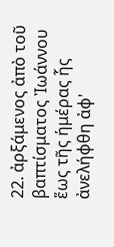22. ἀρξάμενος ἀπὸ τοῦ βαπτίσματος Ἰωάννου ἕως τῆς ἡμέρας ἧς ἀνελήφθη ἀφ'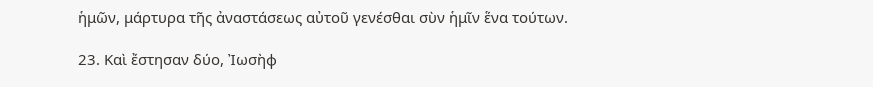ἡμῶν, μάρτυρα τῆς ἀναστάσεως αὐτοῦ γενέσθαι σὺν ἡμῖν ἕνα τούτων.

23. Καὶ ἔστησαν δύο, Ἰωσὴφ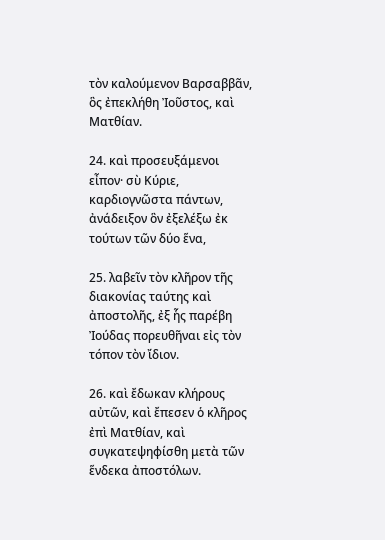τὸν καλούμενον Βαρσαββᾶν, ὃς ἐπεκλήθη Ἰοῦστος, καὶ Ματθίαν.

24. καὶ προσευξάμενοι εἶπον· σὺ Κύριε, καρδιογνῶστα πάντων, ἀνάδειξον ὃν ἐξελέξω ἐκ τούτων τῶν δύο ἕνα,

25. λαβεῖν τὸν κλῆρον τῆς διακονίας ταύτης καὶ ἀποστολῆς, ἐξ ἧς παρέβη Ἰούδας πορευθῆναι εἰς τὸν τόπον τὸν ἴδιον.

26. καὶ ἔδωκαν κλήρους αὐτῶν, καὶ ἔπεσεν ὁ κλῆρος ἐπὶ Ματθίαν, καὶ συγκατεψηφίσθη μετὰ τῶν ἕνδεκα ἀποστόλων.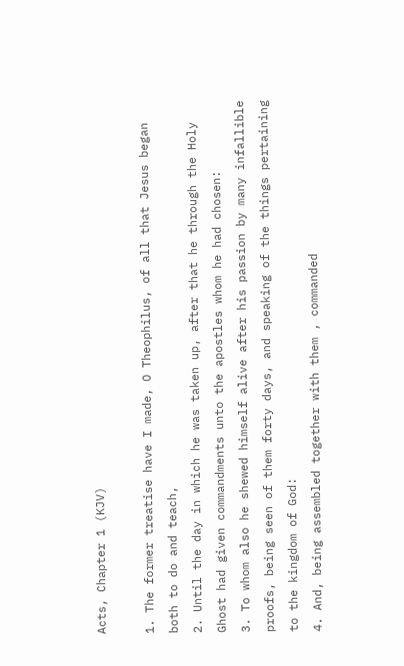Acts, Chapter 1 (KJV)

1. The former treatise have I made, O Theophilus, of all that Jesus began both to do and teach,
2. Until the day in which he was taken up, after that he through the Holy Ghost had given commandments unto the apostles whom he had chosen:
3. To whom also he shewed himself alive after his passion by many infallible proofs, being seen of them forty days, and speaking of the things pertaining to the kingdom of God:
4. And, being assembled together with them , commanded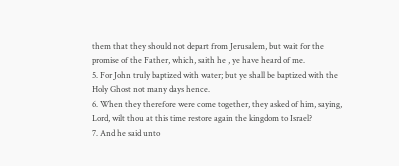them that they should not depart from Jerusalem, but wait for the promise of the Father, which, saith he , ye have heard of me.
5. For John truly baptized with water; but ye shall be baptized with the Holy Ghost not many days hence.
6. When they therefore were come together, they asked of him, saying, Lord, wilt thou at this time restore again the kingdom to Israel?
7. And he said unto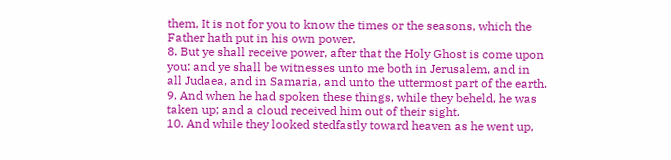them, It is not for you to know the times or the seasons, which the Father hath put in his own power.
8. But ye shall receive power, after that the Holy Ghost is come upon you: and ye shall be witnesses unto me both in Jerusalem, and in all Judaea, and in Samaria, and unto the uttermost part of the earth.
9. And when he had spoken these things, while they beheld, he was taken up; and a cloud received him out of their sight.
10. And while they looked stedfastly toward heaven as he went up,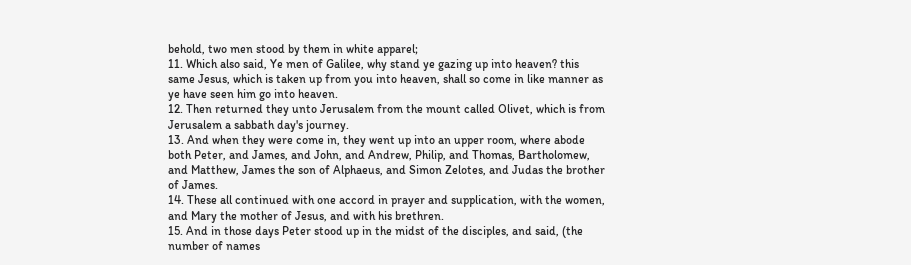behold, two men stood by them in white apparel;
11. Which also said, Ye men of Galilee, why stand ye gazing up into heaven? this same Jesus, which is taken up from you into heaven, shall so come in like manner as ye have seen him go into heaven.
12. Then returned they unto Jerusalem from the mount called Olivet, which is from Jerusalem a sabbath day's journey.
13. And when they were come in, they went up into an upper room, where abode both Peter, and James, and John, and Andrew, Philip, and Thomas, Bartholomew, and Matthew, James the son of Alphaeus, and Simon Zelotes, and Judas the brother of James.
14. These all continued with one accord in prayer and supplication, with the women, and Mary the mother of Jesus, and with his brethren.
15. And in those days Peter stood up in the midst of the disciples, and said, (the number of names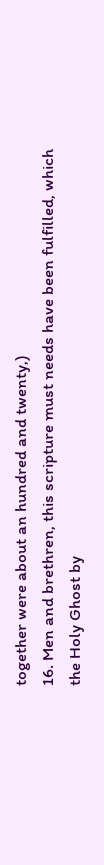together were about an hundred and twenty,)
16. Men and brethren, this scripture must needs have been fulfilled, which the Holy Ghost by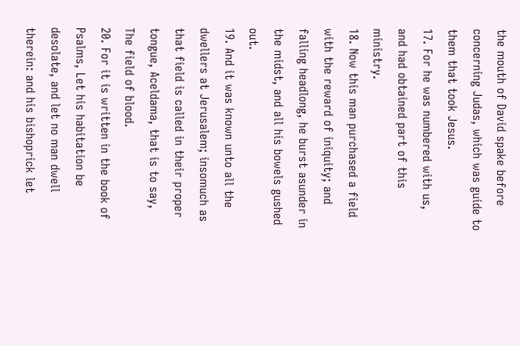the mouth of David spake before concerning Judas, which was guide to them that took Jesus.
17. For he was numbered with us, and had obtained part of this ministry.
18. Now this man purchased a field with the reward of iniquity; and falling headlong, he burst asunder in the midst, and all his bowels gushed out.
19. And it was known unto all the dwellers at Jerusalem; insomuch as that field is called in their proper tongue, Aceldama, that is to say, The field of blood.
20. For it is written in the book of Psalms, Let his habitation be desolate, and let no man dwell therein: and his bishoprick let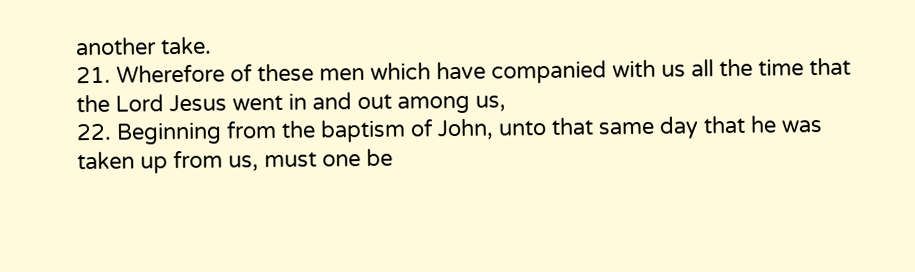another take.
21. Wherefore of these men which have companied with us all the time that the Lord Jesus went in and out among us,
22. Beginning from the baptism of John, unto that same day that he was taken up from us, must one be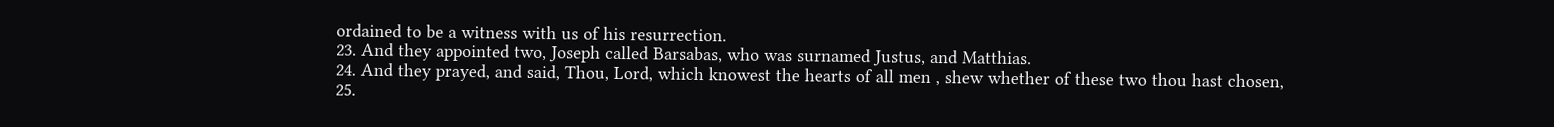ordained to be a witness with us of his resurrection.
23. And they appointed two, Joseph called Barsabas, who was surnamed Justus, and Matthias.
24. And they prayed, and said, Thou, Lord, which knowest the hearts of all men , shew whether of these two thou hast chosen,
25.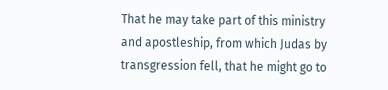That he may take part of this ministry and apostleship, from which Judas by transgression fell, that he might go to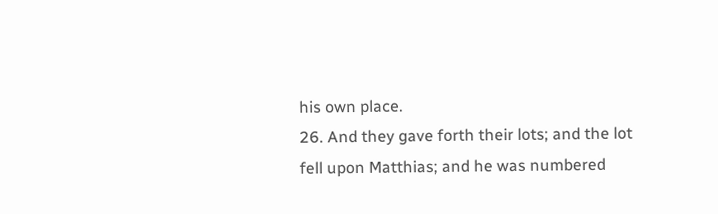his own place.
26. And they gave forth their lots; and the lot fell upon Matthias; and he was numbered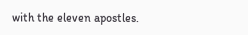with the eleven apostles.